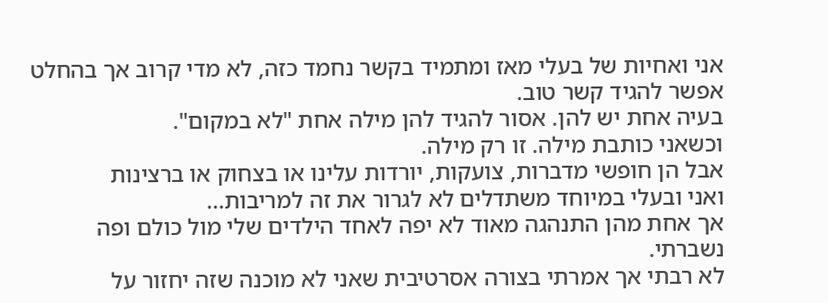אני ואחיות של בעלי מאז ומתמיד בקשר נחמד כזה, לא מדי קרוב אך בהחלט אפשר להגיד קשר טוב.
בעיה אחת יש להן. אסור להגיד להן מילה אחת "לא במקום".
וכשאני כותבת מילה. זו רק מילה.
אבל הן חופשי מדברות, צועקות, יורדות עלינו או בצחוק או ברצינות
ואני ובעלי במיוחד משתדלים לא לגרור את זה למריבות...
אך אחת מהן התנהגה מאוד לא יפה לאחד הילדים שלי מול כולם ופה נשברתי.
לא רבתי אך אמרתי בצורה אסרטיבית שאני לא מוכנה שזה יחזור על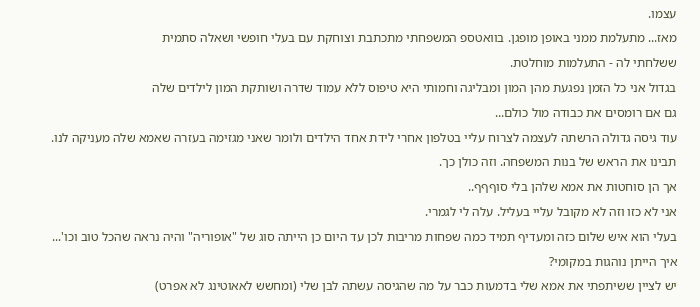עצמו.
מאז... מתעלמת ממני באופן מופגן. בוואטספ המשפחתי מתכתבת וצוחקת עם בעלי חופשי ושאלה סתמית
ששלחתי לה - התעלמות מוחלטת.
בגדול אני כל הזמן נפגעת מהן המון ומבליגה וחמותי היא טיפוס ללא עמוד שדרה ושותקת המון לילדים שלה
גם אם רומסים את כבודה מול כולם...
עוד גיסה גדולה הרשתה לעצמה לצרוח עליי בטלפון אחרי לידת אחד הילדים ולומר שאני מגזימה בעזרה שאמא שלה מעניקה לנו.
תבינו את הראש של בנות המשפחה. וזה כולן כך.
אך הן סוחטות את אמא שלהן בלי סוףףף..
אני לא כזו וזה לא מקובל עליי בעליל. עלה לי לגמרי.
בעלי הוא איש שלום כזה ומעדיף תמיד כמה שפחות מריבות לכן עד היום כן הייתה סוג של "אופוריה" והיה נראה שהכל טוב וכו'...
איך הייתן נוהגות במקומי?
יש לציין ששיתפתי את אמא שלי בדמעות כבר על מה שהגיסה עשתה לבן שלי (ומחשש לאאוטינג לא אפרט)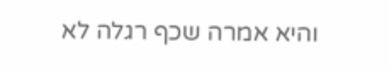והיא אמרה שכף רגלה לא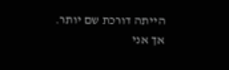הייתה דורכת שם יותר.
אך אני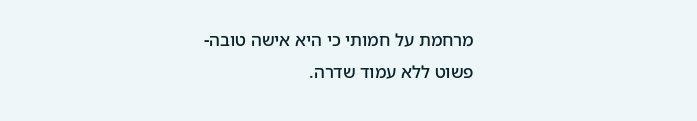מרחמת על חמותי כי היא אישה טובה-פשוט ללא עמוד שדרה.